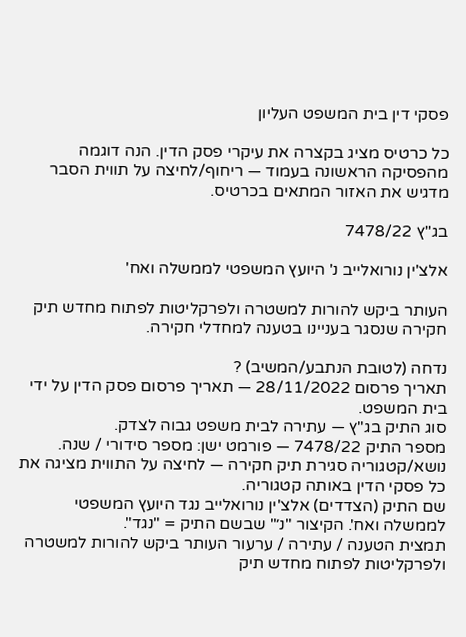פסקי דין בית המשפט העליון

כל כרטיס מציג בקצרה את עיקרי פסק הדין. הנה דוגמה מהפסיקה הראשונה בעמוד — ריחוף/לחיצה על תווית הסבר מדגיש את האזור המתאים בכרטיס.

בג"ץ 7478/22

אלצ'ין נורואלייב נ' היועץ המשפטי לממשלה ואח'

העותר ביקש להורות למשטרה ולפרקליטות לפתוח מחדש תיק חקירה שנסגר בעניינו בטענה למחדלי חקירה.

נדחה (לטובת הנתבע/המשיב) ?
תאריך פרסום 28/11/2022 — תאריך פרסום פסק הדין על ידי בית המשפט.
סוג התיק בג"ץ — עתירה לבית משפט גבוה לצדק.
מספר התיק 7478/22 — פורמט ישן: מספר סידורי / שנה.
נושא/קטגוריה סגירת תיק חקירה — לחיצה על התווית מציגה את כל פסקי הדין באותה קטגוריה.
שם התיק (הצדדים) אלצ'ין נורואלייב נגד היועץ המשפטי לממשלה ואח'. הקיצור "נ׳" שבשם התיק = "נגד".
תמצית הטענה / עתירה / ערעור העותר ביקש להורות למשטרה ולפרקליטות לפתוח מחדש תיק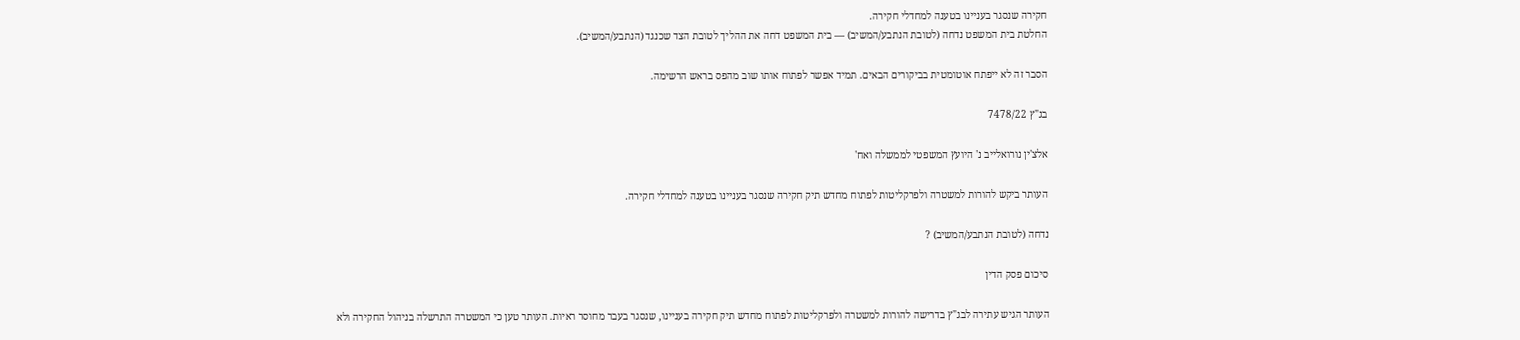חקירה שנסגר בעניינו בטענה למחדלי חקירה.
החלטת בית המשפט נדחה (לטובת הנתבע/המשיב) — בית המשפט דחה את ההליך לטובת הצד שכנגד (הנתבע/המשיב).

הסבר זה לא ייפתח אוטומטית בביקורים הבאים. תמיד אפשר לפתוח אותו שוב מהפס בראש הרשימה.

בג"ץ 7478/22

אלצ'ין נורואלייב נ' היועץ המשפטי לממשלה ואח'

העותר ביקש להורות למשטרה ולפרקליטות לפתוח מחדש תיק חקירה שנסגר בעניינו בטענה למחדלי חקירה.

נדחה (לטובת הנתבע/המשיב) ?

סיכום פסק הדין

העותר הגיש עתירה לבג"ץ בדרישה להורות למשטרה ולפרקליטות לפתוח מחדש תיק חקירה בעניינו, שנסגר בעבר מחוסר ראיות. העותר טען כי המשטרה התרשלה בניהול החקירה ולא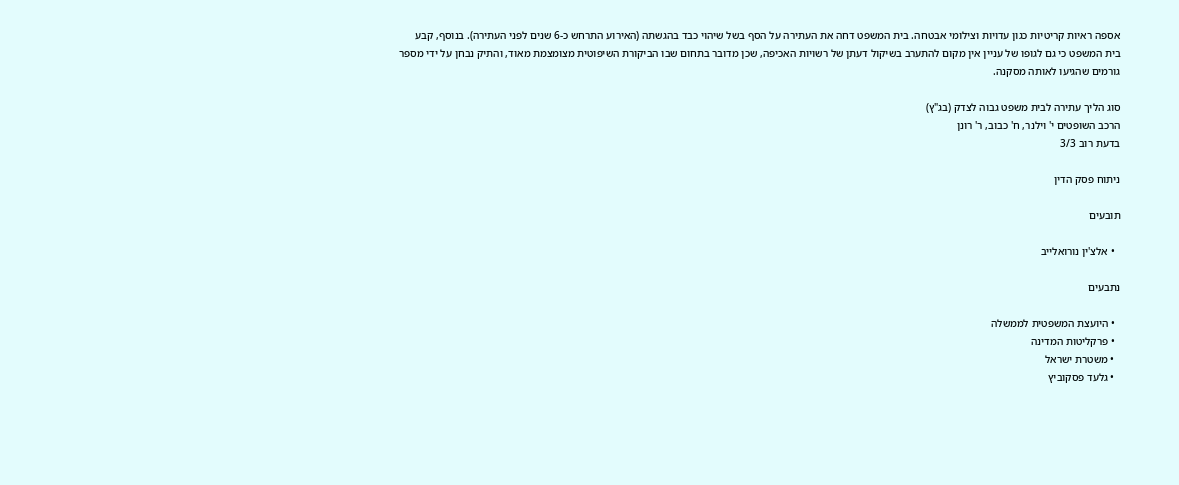אספה ראיות קריטיות כגון עדויות וצילומי אבטחה. בית המשפט דחה את העתירה על הסף בשל שיהוי כבד בהגשתה (האירוע התרחש כ-6 שנים לפני העתירה). בנוסף, קבע בית המשפט כי גם לגופו של עניין אין מקום להתערב בשיקול דעתן של רשויות האכיפה, שכן מדובר בתחום שבו הביקורת השיפוטית מצומצמת מאוד, והתיק נבחן על ידי מספר גורמים שהגיעו לאותה מסקנה.

סוג הליך עתירה לבית משפט גבוה לצדק (בג"ץ)
הרכב השופטים י' וילנר, ח' כבוב, ר' רונן
בדעת רוב 3/3

ניתוח פסק הדין

תובעים

  • אלצ'ין נורואלייב

נתבעים

  • היועצת המשפטית לממשלה
  • פרקליטות המדינה
  • משטרת ישראל
  • גלעד פסקוביץ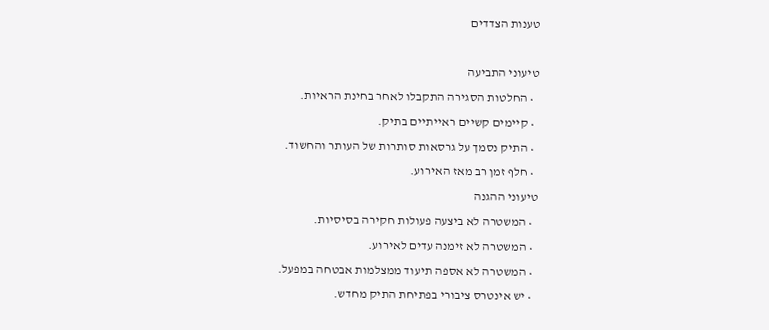טענות הצדדים

טיעוני התביעה
  • החלטות הסגירה התקבלו לאחר בחינת הראיות.
  • קיימים קשיים ראייתיים בתיק.
  • התיק נסמך על גרסאות סותרות של העותר והחשוד.
  • חלף זמן רב מאז האירוע.
טיעוני ההגנה
  • המשטרה לא ביצעה פעולות חקירה בסיסיות.
  • המשטרה לא זימנה עדים לאירוע.
  • המשטרה לא אספה תיעוד ממצלמות אבטחה במפעל.
  • יש אינטרס ציבורי בפתיחת התיק מחדש.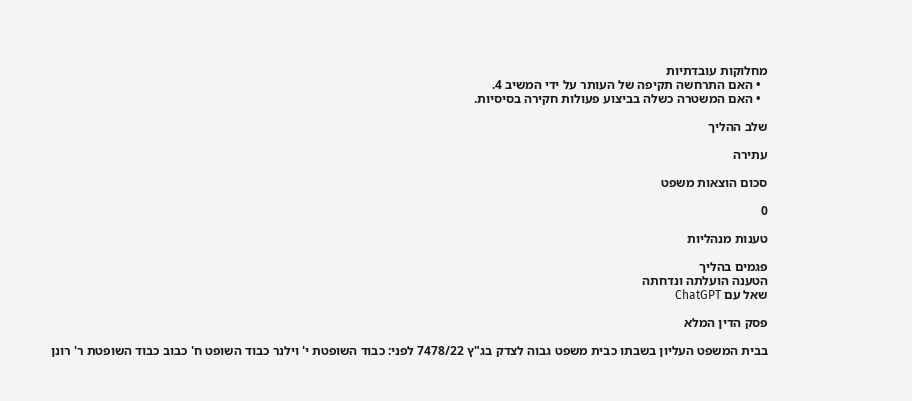מחלוקות עובדתיות
  • האם התרחשה תקיפה של העותר על ידי המשיב 4.
  • האם המשטרה כשלה בביצוע פעולות חקירה בסיסיות.

שלב ההליך

עתירה

סכום הוצאות משפט

0

טענות מנהליות

פגמים בהליך
הטענה הועלתה ונדחתה
שאל עם ChatGPT

פסק הדין המלא

בבית המשפט העליון בשבתו כבית משפט גבוה לצדק בג"ץ 7478/22 לפני: כבוד השופטת י' וילנר כבוד השופט ח' כבוב כבוד השופטת ר' רונן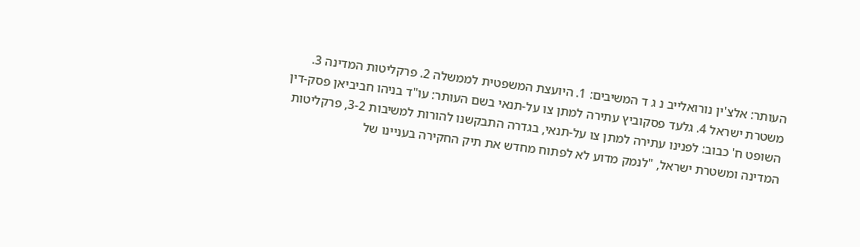העותר: אלצ'ין נורואלייב נ ג ד המשיבים: 1. היועצת המשפטית לממשלה 2. פרקליטות המדינה 3. משטרת ישראל 4. גלעד פסקוביץ עתירה למתן צו על-תנאי בשם העותר: עו"ד בניהו חביביאן פסק-דין השופט ח' כבוב: לפנינו עתירה למתן צו על-תנאי, בגדרה התבקשנו להורות למשיבות 3-2, פרקליטות המדינה ומשטרת ישראל, "לנמק מדוע לא לפתוח מחדש את תיק החקירה בעניינו של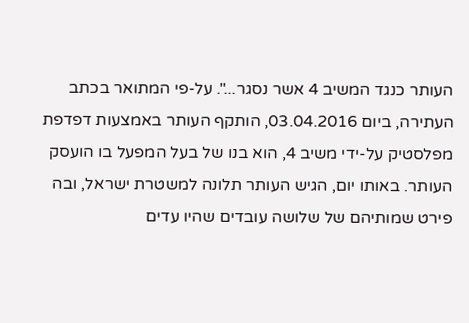העותר כנגד המשיב 4 אשר נסגר...". על-פי המתואר בכתב העתירה, ביום 03.04.2016, הותקף העותר באמצעות דפדפת מפלסטיק על-ידי משיב 4, הוא בנו של בעל המפעל בו הועסק העותר. באותו יום, הגיש העותר תלונה למשטרת ישראל, ובה פירט שמותיהם של שלושה עובדים שהיו עדים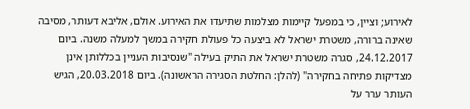לאירוע; וציין, כי במפעל קיימות מצלמות שתיעדו את האירוע. אולם, אליבא דעותר, מסיבה שאינה ברורה, משטרת ישראל לא ביצעה כל פעולת חקירה במשך למעלה משנה. ביום 24.12.2017, סגרה משטרת ישראל את התיק בעילה "שנסיבות העניין בכללותן אינן מצדיקות פתיחה בחקירה" (להלן: החלטת הסגירה הראשונה). ביום 20.03.2018, הגיש העותר ערר על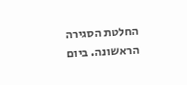החלטת הסגירה הראשונה. ביום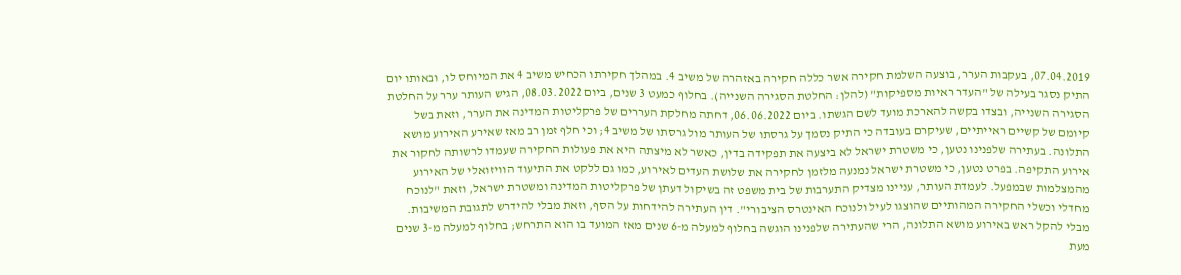07.04.2019, בעקבות הערר, בוצעה השלמת חקירה אשר כללה חקירה באזהרה של משיב 4. במהלך חקירתו הכחיש משיב 4 את המיוחס לו, ובאותו יום התיק נסגר בעילה של "העדר ראיות מספיקות" (להלן: החלטת הסגירה השנייה). בחלוף כמעט 3 שנים, ביום 08.03.2022, הגיש העותר ערר על החלטת הסגירה השנייה, ובצדו בקשה להארכת מועד לשם הגשתו. ביום 06.06.2022, דחתה מחלקת העררים של פרקליטות המדינה את הערר, וזאת בשל קיומם של קשיים ראייתיים, שעיקרם בעובדה כי התיק נסמך על גרסתו של העותר מול גרסתו של משיב 4; וכי חלף זמן רב מאז שאירע האירוע מושא התלונה. בעתירה שלפנינו נטען, כי משטרת ישראל לא ביצעה את תפקידה בדין, כאשר לא מיצתה היא את פעולות החקירה שעמדו לרשותה לחקור את אירוע התקיפה. בפרט נטען, כי משטרת ישראל נמנעה מלזמן לחקירה את שלושת העדים לאירוע, כמו גם ללקט את התיעוד הוויזואלי של האירוע מהמצלמות שבמפעל. לעמדת העותר, עניינו מצדיק התערבות של בית משפט זה בשיקול דעתן של פרקליטות המדינה ומשטרת ישראל, וזאת "לנוכח מחדלי וכשלי החקירה המהותיים שהוצגו לעיל ולנוכח האינטרס הציבורי". דין העתירה להידחות על הסף, וזאת מבלי להידרש לתגובת המשיבות. מבלי להקל ראש באירוע מושא התלונה, הרי שהעתירה שלפנינו הוגשה בחלוף למעלה מ-6 שנים מאז המועד בו הוא התרחש; בחלוף למעלה מ-3 שנים מעת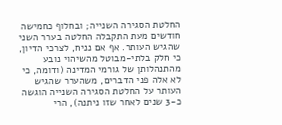החלטת הסגירה השנייה; ובחלוף כחמישה חודשים מעת התקבלה החלטה בערר השני שהגיש העותר. אף אם נניח, לצרכי הדיון, כי חלק בלתי-מבוטל מהשיהוי נובע מהתנהלותן של גורמי המדינה (ודומה, כי לא אלה פני הדברים, משהערר שהגיש העותר על החלטת הסגירה השנייה הוגשה כ-3 שנים לאחר שזו ניתנה), הרי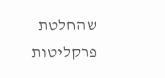שהחלטת פרקליטות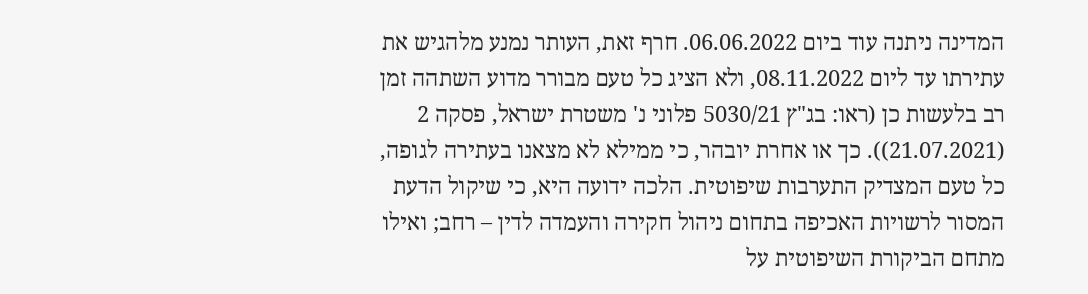המדינה ניתנה עוד ביום 06.06.2022. חרף זאת, העותר נמנע מלהגיש את עתירתו עד ליום 08.11.2022, ולא הציג כל טעם מבורר מדוע השתהה זמן רב בלעשות כן (ראו: בג"ץ 5030/21 פלוני נ' משטרת ישראל, פסקה 2 (21.07.2021)). כך או אחרת יובהר, כי ממילא לא מצאנו בעתירה לגופה, כל טעם המצדיק התערבות שיפוטית. הלכה ידועה היא, כי שיקול הדעת המסור לרשויות האכיפה בתחום ניהול חקירה והעמדה לדין – רחב; ואילו מתחם הביקורת השיפוטית על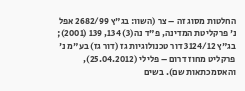החלטות מסוג זה – צר (השוו: בג"ץ 2682/99 אפל נ' פרקליטת המדינה, פ"ד נה(3) 134, 139 (2001); בג"ץ 3124/12 דור טכנולוגיות גז (דור גז) בע"מ נ' פרקליט מחוז דרום – פלילי (25.04.2012), והאסמכתאות שם). בשים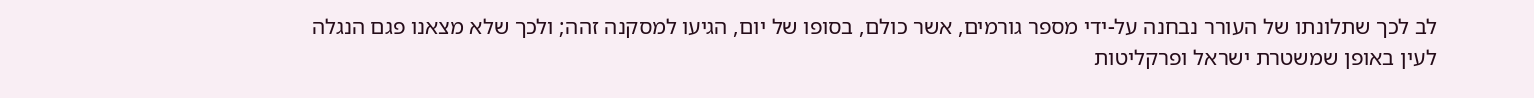לב לכך שתלונתו של העורר נבחנה על-ידי מספר גורמים, אשר כולם, בסופו של יום, הגיעו למסקנה זהה; ולכך שלא מצאנו פגם הנגלה לעין באופן שמשטרת ישראל ופרקליטות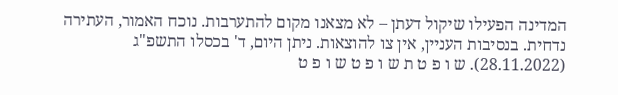המדינה הפעילו שיקול דעתן – לא מצאנו מקום להתערבות. נוכח האמור, העתירה נדחית. בנסיבות העניין, אין צו להוצאות. ניתן היום, ד' בכסלו התשפ"ג (28.11.2022). ש ו פ ט ת ש ו פ ט ש ו פ ט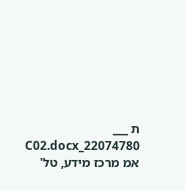ת ___ 22074780_C02.docx אמ מרכז מידע, טל'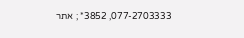077-2703333, 3852* ; אתר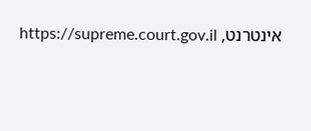אינטרנט, https://supreme.court.gov.il